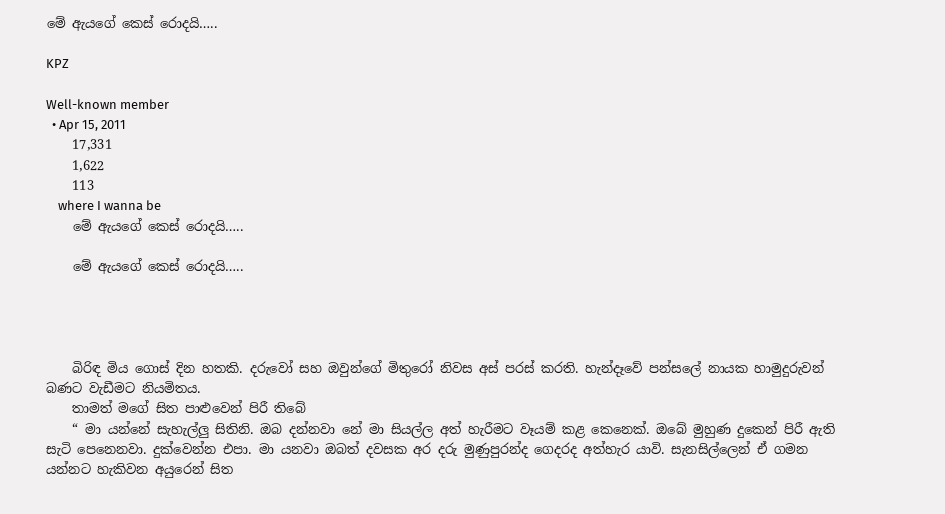මේ ඇයගේ කෙස් රොදයි…..

KPZ

Well-known member
  • Apr 15, 2011
    17,331
    1,622
    113
    where I wanna be
    මේ ඇයගේ කෙස් රොදයි…..

    මේ ඇයගේ කෙස් රොදයි…..




    බිරිඳ මිය ගොස් දින හතකි. දරුවෝ සහ ඔවුන්ගේ මිතුරෝ නිවස අස් පරස් කරති. හැන්දෑවේ පන්සලේ නායක හාමුදුරුවන් බණට වැඩීමට නියමිතය.
    තාමත් මගේ සිත පාළුවෙන් පිරී තිබේ
    “ මා යන්නේ සැහැල්ලු සිතිනි. ඔබ දන්නවා නේ මා සියල්ල අත් හැරීමට වෑයම් කළ කෙනෙක්. ඔබේ මුහුණ දුකෙන් පිරී ඇති සැටි පෙනෙනවා. දුක්වෙන්න එපා. මා යනවා ඔබත් දවසක අර දරු මුණුපුරන්ද ගෙදරද අත්හැර යාවි. සැනසිල්ලෙන් ඒ ගමන යන්නට හැකිවන අයුරෙන් සිත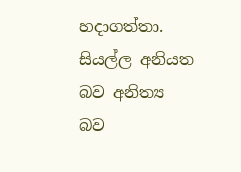හදාගත්තා. සියල්ල අනියත බව අනිත්‍ය බව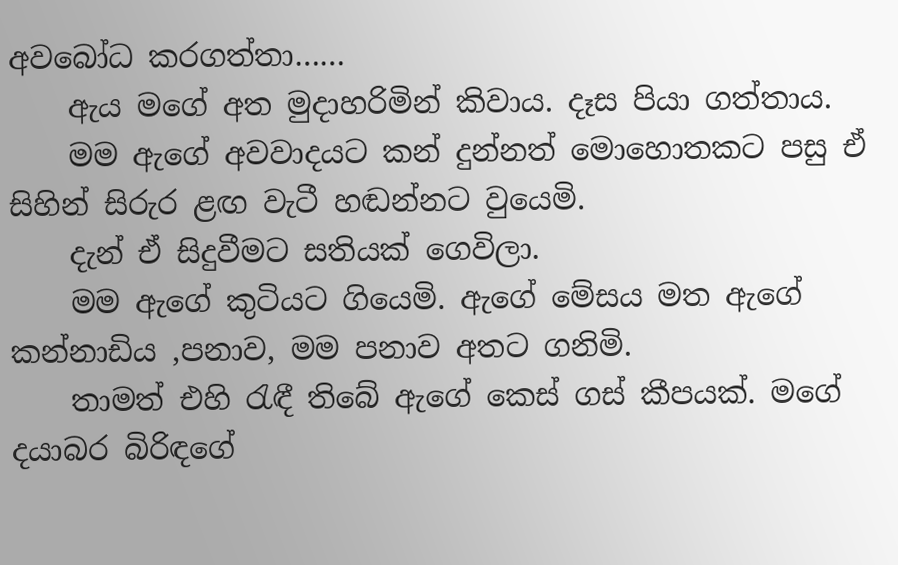අවබෝධ කරගත්තා……
    ඇය මගේ අත මුදාහරිමින් කිවාය. දෑස පියා ගත්තාය.
    මම ඇගේ අවවාදයට කන් දුන්නත් මොහොතකට පසු ඒ සිහින් සිරුර ළඟ වැටී හඬන්නට වුයෙමි.
    දැන් ඒ සිදුවීමට සතියක් ගෙවිලා.
    මම ඇගේ කුටියට ගියෙමි. ඇගේ මේසය මත ඇගේ කන්නාඩිය ,පනාව, මම පනාව අතට ගනිමි.
    තාමත් එහි රැඳී තිබේ ඇගේ කෙස් ගස් කීපයක්. මගේ දයාබර බිරිඳගේ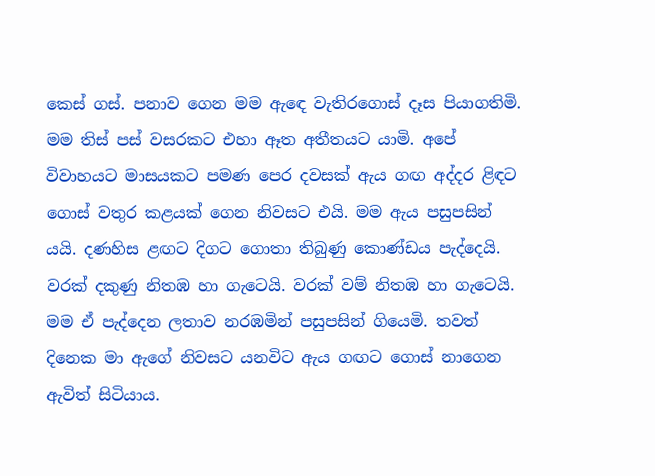කෙස් ගස්. පනාව ගෙන මම ඇඳෙ වැතිරගොස් දෑස පියාගතිමි. මම තිස් පස් වසරකට එහා ඈත අතීතයට යාමි. අපේ විවාහයට මාසයකට පමණ පෙර දවසක් ඇය ගඟ අද්දර ළිඳට ගොස් වතුර කළයක් ගෙන නිවසට එයි. මම ඇය පසුපසින් යයි. දණහිස ළඟට දිගට ගොතා තිබුණු කොණ්ඩය පැද්දෙයි. වරක් දකුණු නිතඹ හා ගැටෙයි. වරක් වම් නිතඹ හා ගැටෙයි. මම ඒ පැද්දෙන ලතාව නරඹමින් පසුපසින් ගියෙමි. තවත් දිනෙක මා ඇගේ නිවසට යනවිට ඇය ගඟට ගොස් නාගෙන ඇවිත් සිටියාය.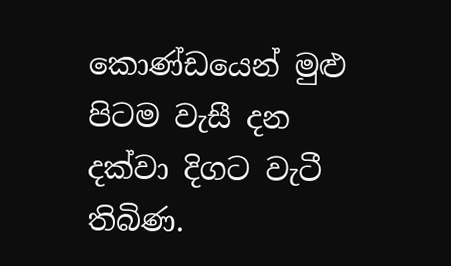කොණ්ඩයෙන් මුළු පිටම වැසී දන දක්වා දිගට වැටී තිබිණ.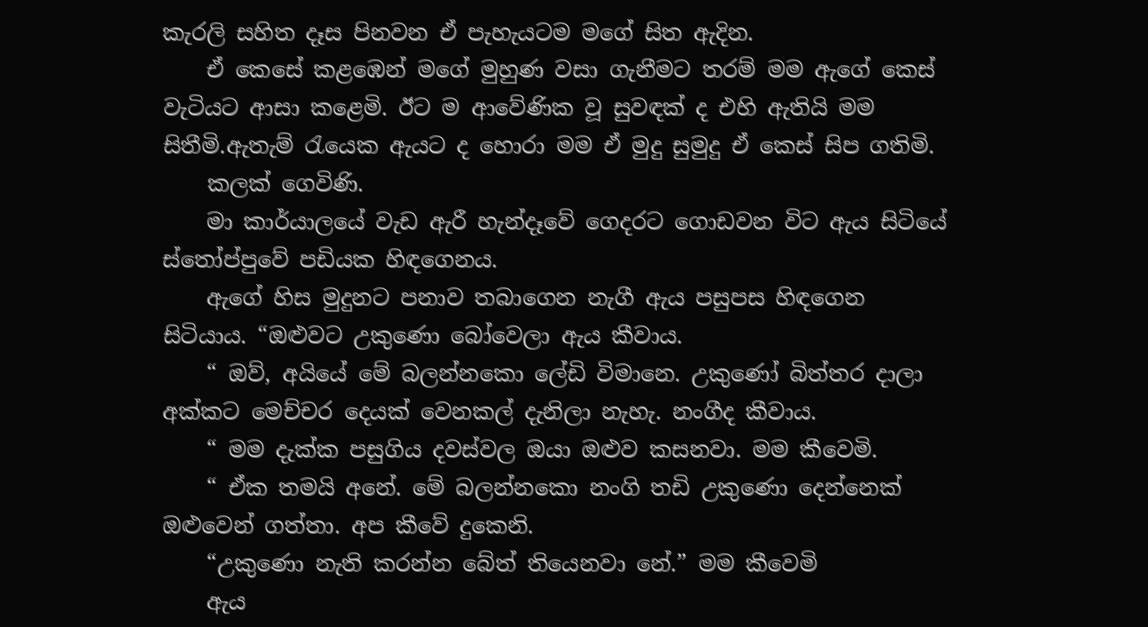කැරලි සහිත දෑස පිනවන ඒ පැහැයටම මගේ සිත ඇදින.
    ඒ කෙසේ කළඹෙන් මගේ මුහුණ වසා ගැනීමට තරම් මම ඇගේ කෙස් වැටියට ආසා කළෙමි. ඊට ම ආවේණික වූ සුවඳක් ද එහි ඇතියි මම සිතීමි.ඇතැම් රැයෙක ඇයට ද හොරා මම ඒ මුදු සුමුදු ඒ කෙස් සිප ගතිමි.
    කලක් ගෙවිණි.
    මා කාර්යාලයේ වැඩ ඇරී හැන්දෑවේ ගෙදරට ගොඩවන විට ඇය සිටියේ ස්තෝප්පුවේ පඩියක හිඳගෙනය.
    ඇගේ හිස මුදුනට පනාව තබාගෙන නැගී ඇය පසුපස හිඳගෙන සිටියාය. “ඔළුවට උකුණො බෝවෙලා ඇය කීවාය.
    “ ඔව්, අයියේ මේ බලන්නකො ලේඩි විමානෙ. උකුණෝ බිත්තර දාලා අක්කට මෙච්චර දෙයක් වෙනකල් දැනිලා නැහැ. නංගීද කීවාය.
    “ මම දැක්ක පසුගිය දවස්වල ඔයා ඔළුව කසනවා. මම කීවෙමි.
    “ ඒක තමයි අනේ. මේ බලන්නකො නංගි තඩි උකුණො දෙන්නෙක් ඔළුවෙන් ගත්තා. අප කීවේ දුකෙනි.
    “උකුණො නැති කරන්න බේත් තියෙනවා නේ.” මම කීවෙමි
    ඇය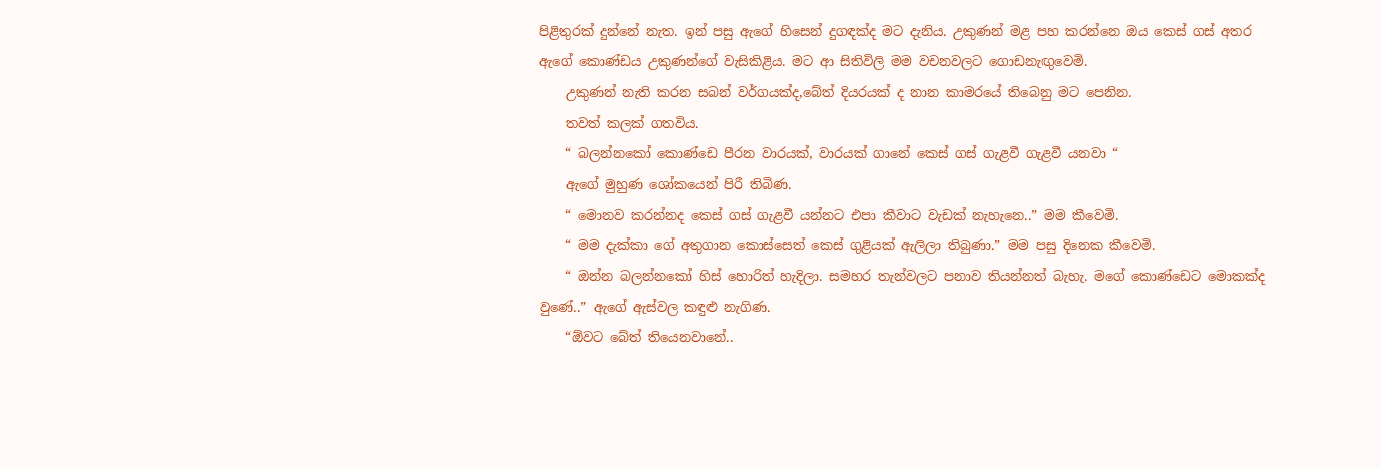පිළිතුරක් දුන්නේ නැත. ඉන් පසු ඇගේ හිසෙන් දුගඳක්ද මට දැනිය. උකුණන් මළ පහ කරන්නෙ ඔය කෙස් ගස් අතර ඇගේ කොණ්ඩය උකුණන්ගේ වැසිකිළිය. මට ආ සිතිවිලි මම වචනවලට ගොඩනැඟුවෙමි.
    උකුණන් නැති කරන සබන් වර්ගයක්ද,බේත් දියරයක් ද නාන කාමරයේ තිබෙනු මට පෙනින.
    තවත් කලක් ගතවිය.
    “ බලන්නකෝ කොණ්ඩෙ පීරන වාරයක්, වාරයක් ගානේ කෙස් ගස් ගැළවී ගැළවී යනවා “
    ඇගේ මුහුණ ශෝකයෙන් පිරී තිබිණ.
    “ මොනව කරන්නද කෙස් ගස් ගැළවී යන්නට එපා කීවාට වැඩක් නැහැනෙ..” මම කීවෙමි.
    “ මම දැක්කා ගේ අතුගාන කොස්සෙත් කෙස් ගුළියක් ඇලිලා තිබුණා.” මම පසු දිනෙක කීවෙමි.
    “ ඔන්න බලන්නකෝ හිස් හොරිත් හැදිලා. සමහර තැන්වලට පනාව තියන්නත් බැහැ. මගේ කොණ්ඩෙට මොකක්ද වුණේ..” ඇගේ ඇස්වල කඳුළු නැගිණ.
    “ඕවට බේත් තියෙනවානේ..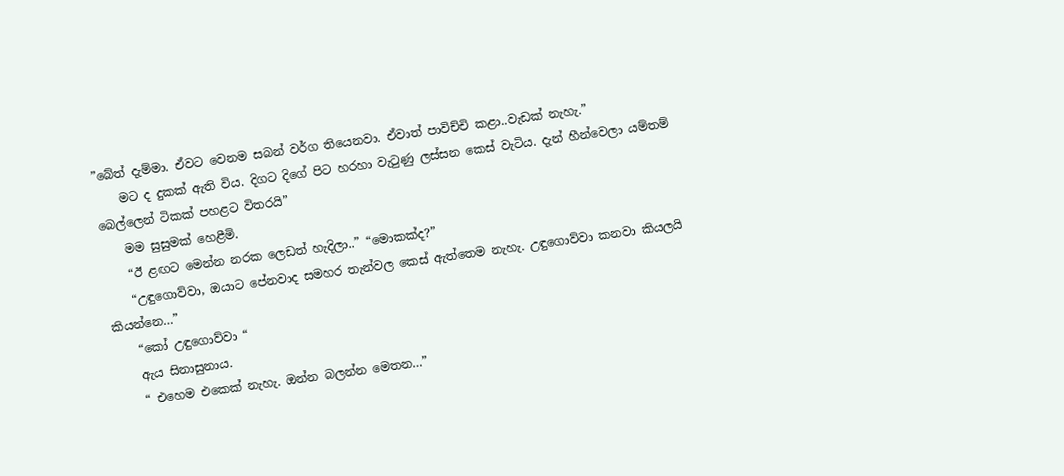”බේත් දැම්මා. ඒවට වෙනම සබන් වර්ග තියෙනවා. ඒවාත් පාවිච්චි කළා..වැඩක් නැහැ.”
    මට ද දුකක් ඇති විය. දිගට දිගේ පිට හරහා වැටුණු ලස්සන කෙස් වැටිය. දැන් හීන්වෙලා යම්තම් බෙල්ලෙන් ටිකක් පහළට විතරයි”
    මම සුසුමක් හෙළීමි.
    “ඊ ළඟට මෙන්න නරක ලෙඩත් හැදිලා..” “මොකක්ද?”
    “උඳුගොව්වා, ඔයාට පේනවාද සමහර තැන්වල කෙස් ඇත්තෙම නැහැ. උඳුගොව්වා කනවා කියලයි කියන්නෙ…”
    “කෝ උඳුගොව්වා “
    ඇය සිනාසුනාය.
    “ එහෙම එකෙක් නැහැ. ඔන්න බලන්න මෙතන…”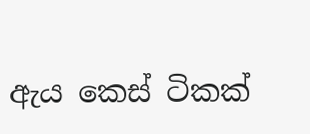ඇය කෙස් ටිකක්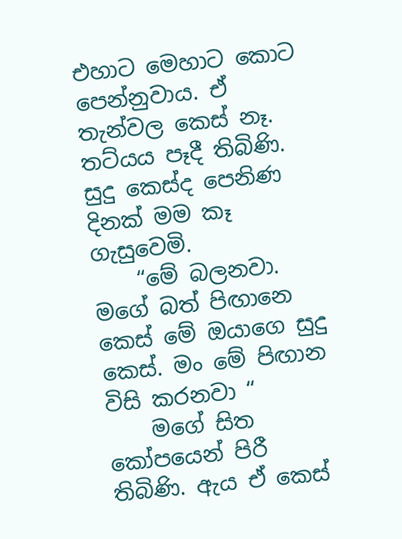එහාට මෙහාට කොට පෙන්නුවාය. ඒ තැන්වල කෙස් නෑ. තට්යය පෑදී තිබිණි. සුදු කෙස්ද පෙනිණ දිනක් මම කෑ ගැසුවෙමි.
    “මේ බලනවා. මගේ බත් පිඟානෙ කෙස් මේ ඔයාගෙ සුදු කෙස්. මං මේ පිඟාන විසි කරනවා “
    මගේ සිත කෝපයෙන් පිරී තිබිණි. ඇය ඒ කෙස්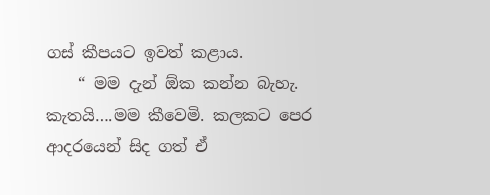ගස් කීපයට ඉවත් කළාය.
    “ මම දැන් ඕක කන්න බැහැ. කැතයි….මම කීවෙමි. කලකට පෙර ආදරයෙන් සිද ගත් ඒ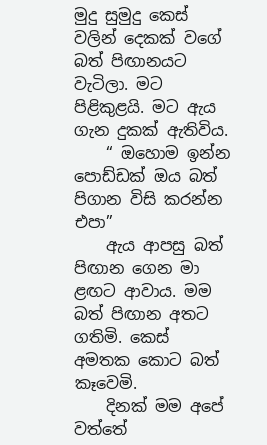මුදු සුමුදු කෙස් වලින් දෙකක් වගේ බත් පිඟානයට වැටිලා. මට පිළිකුළයි. මට ඇය ගැන දුකක් ඇතිවිය.
    “ ඔහොම ඉන්න පොඩ්ඩක් ඔය බත් පිගාන විසි කරන්න එපා”
    ඇය ආපසු බත් පිඟාන ගෙන මා ළඟට ආවාය. මම බත් පිඟාන අතට ගතිමි. කෙස් අමතක කොට බත් කෑවෙමි.
    දිනක් මම අපේ වත්තේ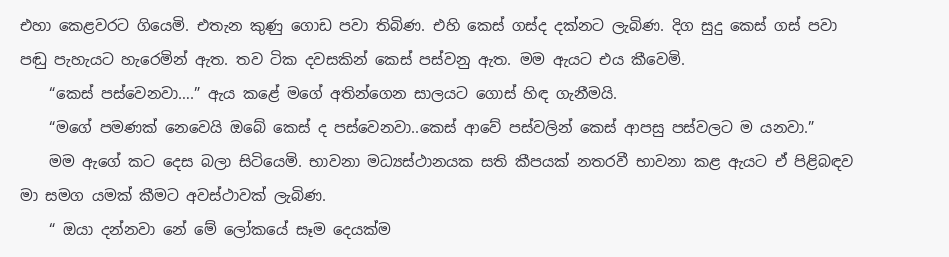එහා කෙළවරට ගියෙමි. එතැන කුණු ගොඩ පවා තිබිණ. එහි කෙස් ගස්ද දක්නට ලැබිණ. දිග සුදු කෙස් ගස් පවා පඬු පැහැයට හැරෙමින් ඇත. තව ටික දවසකින් කෙස් පස්වනු ඇත. මම ඇයට එය කීවෙමි.
    “කෙස් පස්වෙනවා….” ඇය කළේ මගේ අතින්ගෙන සාලයට ගොස් හිඳ ගැනීමයි.
    “මගේ පමණක් නෙවෙයි ඔබේ කෙස් ද පස්වෙනවා..කෙස් ආවේ පස්වලින් කෙස් ආපසු පස්වලට ම යනවා.”
    මම ඇගේ කට දෙස බලා සිටියෙමි. භාවනා මධ්‍යස්ථානයක සති කීපයක් නතරවී භාවනා කළ ඇයට ඒ පිළිබඳව මා සමග යමක් කීමට අවස්ථාවක් ලැබිණ.
    “ ඔයා දන්නවා නේ මේ ලෝකයේ සෑම දෙයක්ම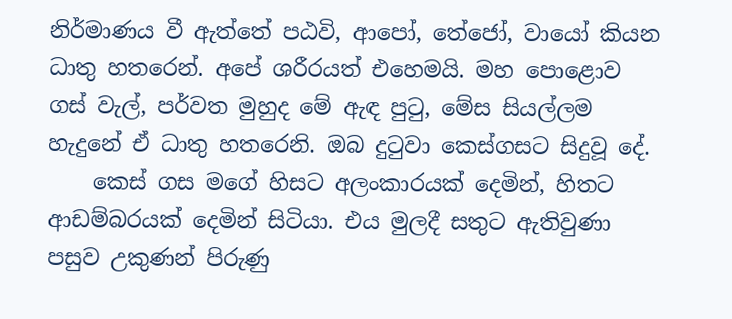නිර්මාණය වී ඇත්තේ පඨවි, ආපෝ, තේජෝ, වායෝ කියන ධාතු හතරෙන්. අපේ ශරීරයත් එහෙමයි. මහ පොළොව ගස් වැල්, පර්වත මුහුද මේ ඇඳ පුටු, මේස සියල්ලම හැදුනේ ඒ ධාතු හතරෙනි. ඔබ දුටුවා කෙස්ගසට සිදුවූ දේ.
    කෙස් ගස මගේ හිසට අලංකාරයක් දෙමින්, හිතට ආඩම්බරයක් දෙමින් සිටියා. එය මුලදී සතුට ඇතිවුණා පසුව උකුණන් පිරුණු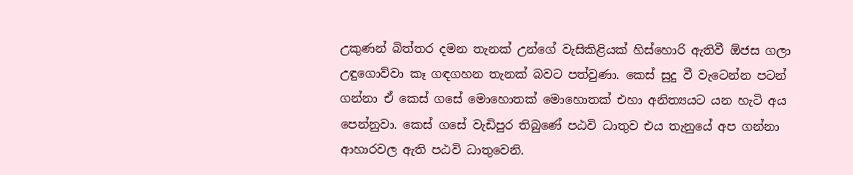උකුණන් බිත්තර දමන තැනක් උන්ගේ වැසිකිළියක් හිස්හොරි ඇතිවී ඕජස ගලා උඳුගොව්වා කෑ ගඳගහන තැනක් බවට පත්වුණා. කෙස් සුදු වී වැටෙන්න පටන් ගන්නා ඒ කෙස් ගසේ මොහොතක් මොහොතක් එහා අනිත්‍යයට යන හැටි අය පෙන්නුවා. කෙස් ගසේ වැඩිපුර තිබුණේ පඨවි ධාතුව එය තැනුයේ අප ගන්නා ආහාරවල ඇති පඨවි ධාතුවෙනි.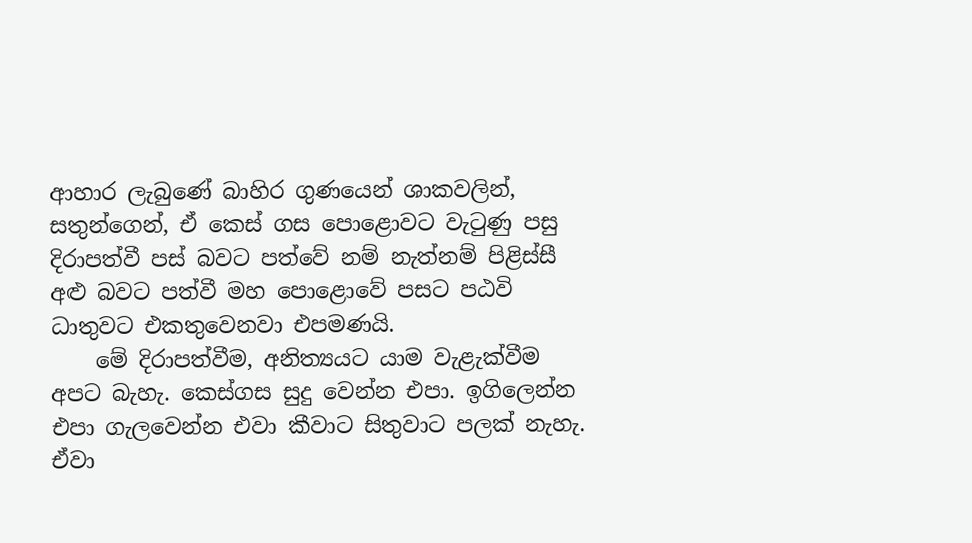ආහාර ලැබුණේ බාහිර ගුණයෙන් ශාකවලින්, සතුන්ගෙන්, ඒ කෙස් ගස පොළොවට වැටුණු පසු දිරාපත්වී පස් බවට පත්වේ නම් නැත්නම් පිළිස්සී අළු බවට පත්වී මහ පොළොවේ පසට පඨවි ධාතුවට එකතුවෙනවා එපමණයි.
    මේ දිරාපත්වීම, අනිත්‍යයට යාම වැළැක්වීම අපට බැහැ. කෙස්ගස සුදු වෙන්න එපා. ඉගිලෙන්න එපා ගැලවෙන්න එවා කීවාට සිතුවාට පලක් නැහැ. ඒවා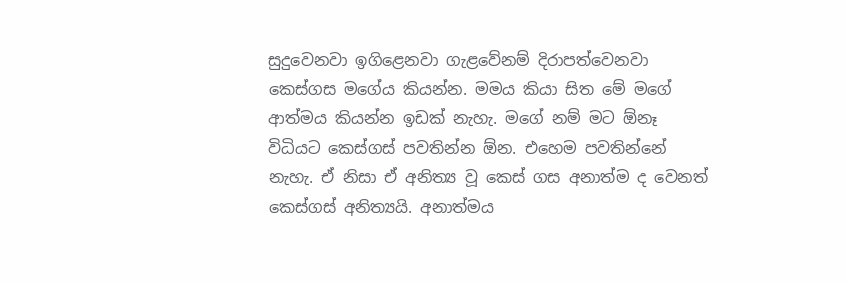සුදුවෙනවා ඉගිළෙනවා ගැළවේනම් දිරාපත්වෙනවා කෙස්ගස මගේය කියන්න. මමය කියා සිත මේ මගේ ආත්මය කියන්න ඉඩක් නැහැ. මගේ නම් මට ඕනෑ විධියට කෙස්ගස් පවතින්න ඕන. එහෙම පවතින්නේ නැහැ. ඒ නිසා ඒ අනිත්‍ය වූ කෙස් ගස අනාත්ම ද වෙනත් කෙස්ගස් අනිත්‍යයි. අනාත්මය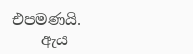එපමණයි.
    ඇය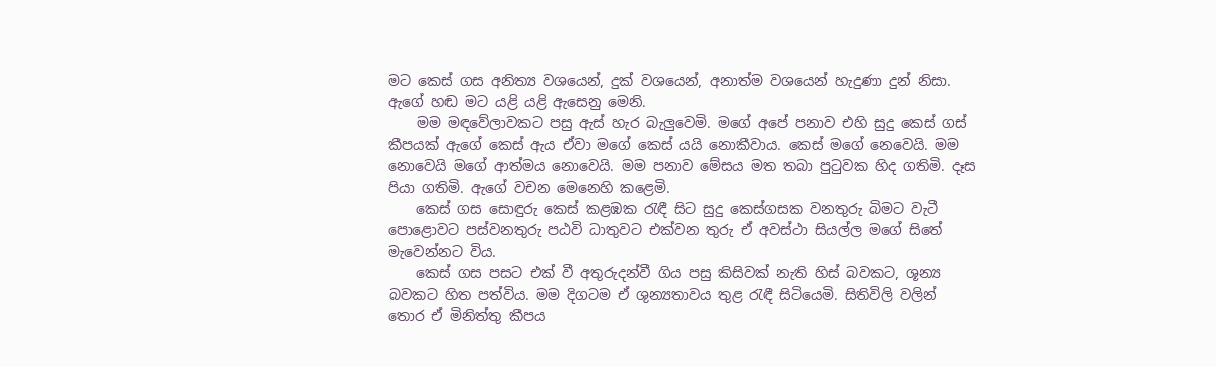මට කෙස් ගස අනිත්‍ය වශයෙන්, දුක් වශයෙන්, අනාත්ම වශයෙන් හැදුණා දුන් නිසා. ඇගේ හඬ මට යළි යළි ඇසෙනු මෙනි.
    මම මඳවේලාවකට පසු ඇස් හැර බැලුවෙමි. මගේ අපේ පනාව එහි සුදු කෙස් ගස් කීපයක් ඇගේ කෙස් ඇය ඒවා මගේ කෙස් යයි නොකීවාය. කෙස් මගේ නෙවෙයි. මම නොවෙයි මගේ ආත්මය නොවෙයි. මම පනාව මේසය මත තබා පුටුවක හිද ගතිමි. දෑස පියා ගතිමි. ඇගේ වචන මෙනෙහි කළෙමි.
    කෙස් ගස සොඳුරු කෙස් කළඹක රැඳී සිට සුදු කෙස්ගසක වනතුරු බිමට වැටී පොළොවට පස්වනතුරු පඨවි ධාතුවට එක්වන තුරු ඒ අවස්ථා සියල්ල මගේ සිතේ මැවෙන්නට විය.
    කෙස් ගස පසට එක් වී අතුරුදන්වී ගිය පසු කිසිවක් නැති හිස් බවකට, ශූන්‍ය බවකට හිත පත්විය. මම දිගටම ඒ ශුන්‍යතාවය තුළ රැඳී සිටියෙමි. සිතිවිලි වලින් තොර ඒ මිනිත්තු කීපය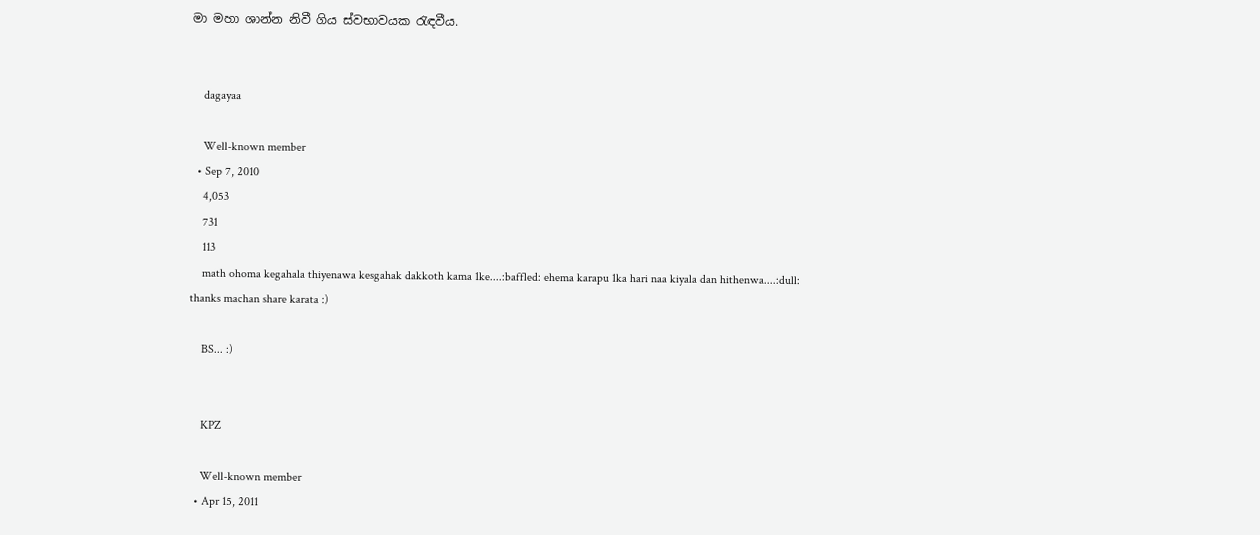මා මහා ශාන්න නිවී ගිය ස්වභාවයක රැඳවීය.


    dagayaa

    Well-known member
  • Sep 7, 2010
    4,053
    731
    113
    math ohoma kegahala thiyenawa kesgahak dakkoth kama 1ke....:baffled: ehema karapu 1ka hari naa kiyala dan hithenwa....:dull: thanks machan share karata :)

    BS... :)


    KPZ

    Well-known member
  • Apr 15, 2011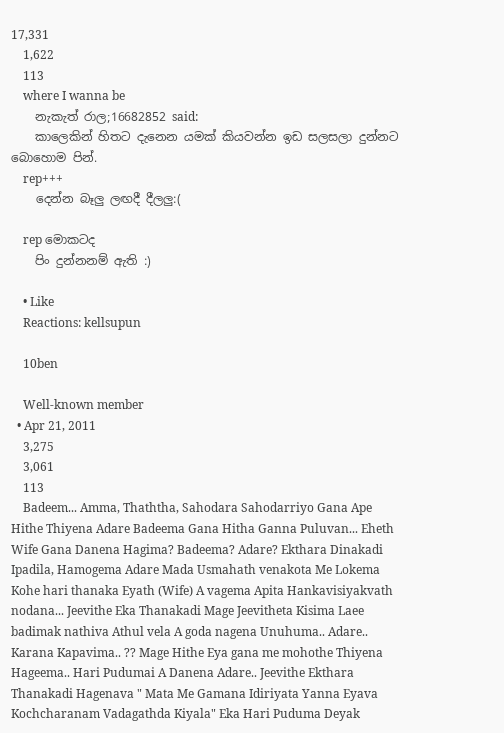17,331
    1,622
    113
    where I wanna be
    නැකැත් රාල;16682852 said:
    කාලෙකින් හිතට දැනෙන යමක් කියවන්න ඉඩ සලසලා දුන්නට බොහොම පින්.
    rep+++
    දෙන්න බෑලු ලඟදී දීලලු:(

    rep මොකටද
    පිං දුන්නනම් ඇති :)

    • Like
    Reactions: kellsupun

    10ben

    Well-known member
  • Apr 21, 2011
    3,275
    3,061
    113
    Badeem... Amma, Thaththa, Sahodara Sahodarriyo Gana Ape Hithe Thiyena Adare Badeema Gana Hitha Ganna Puluvan... Eheth Wife Gana Danena Hagima? Badeema? Adare? Ekthara Dinakadi Ipadila, Hamogema Adare Mada Usmahath venakota Me Lokema Kohe hari thanaka Eyath (Wife) A vagema Apita Hankavisiyakvath nodana... Jeevithe Eka Thanakadi Mage Jeevitheta Kisima Laee badimak nathiva Athul vela A goda nagena Unuhuma.. Adare.. Karana Kapavima.. ?? Mage Hithe Eya gana me mohothe Thiyena Hageema.. Hari Pudumai A Danena Adare.. Jeevithe Ekthara Thanakadi Hagenava " Mata Me Gamana Idiriyata Yanna Eyava Kochcharanam Vadagathda Kiyala" Eka Hari Puduma Deyak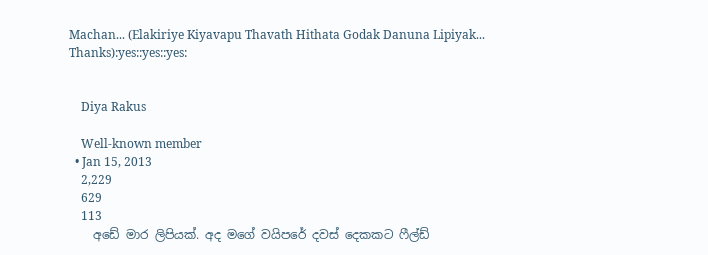Machan... (Elakiriye Kiyavapu Thavath Hithata Godak Danuna Lipiyak... Thanks):yes::yes::yes:


    Diya Rakus

    Well-known member
  • Jan 15, 2013
    2,229
    629
    113
    අඩේ මාර ලිපියක්. අද මගේ වයිපරේ දවස් දෙකකට ෆීල්ඩ්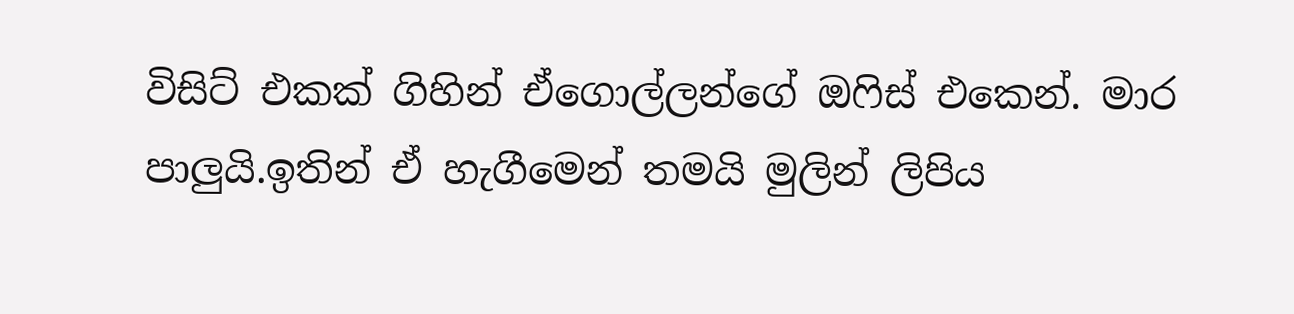විසිට් එකක් ගිහින් ඒගොල්ලන්ගේ ඔෆිස් එකෙන්. මාර පාලුයි.ඉතින් ඒ හැගීමෙන් තමයි මුලින් ලිපිය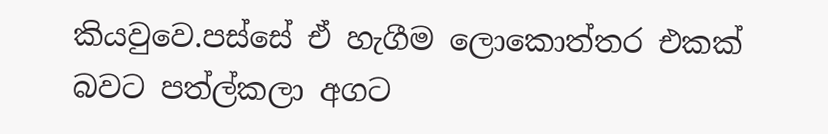කියවුවෙ.පස්සේ ඒ හැගීම ලොකොත්තර එකක් බවට පත්ල්කලා අගට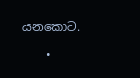යනකොට.

    •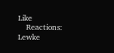Like
    Reactions: Lewke